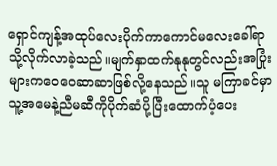ရှောင်ကျန့်အထုပ်လေးပိုက်ကာကောင်မလေးခေါ်ရာသို့လိုက်လာခဲ့သည်။မျက်နှာထက်နုနုတွင်လည်းအပြုံးများကဝေဝေဆာဆာဖြစ်လို့နေသည်။သူ မကြာခင်မှာသူ့အမေနဲ့ညီမဆီကိုပိုက်ဆံပို့ပြီးထောက်ပံ့ပေး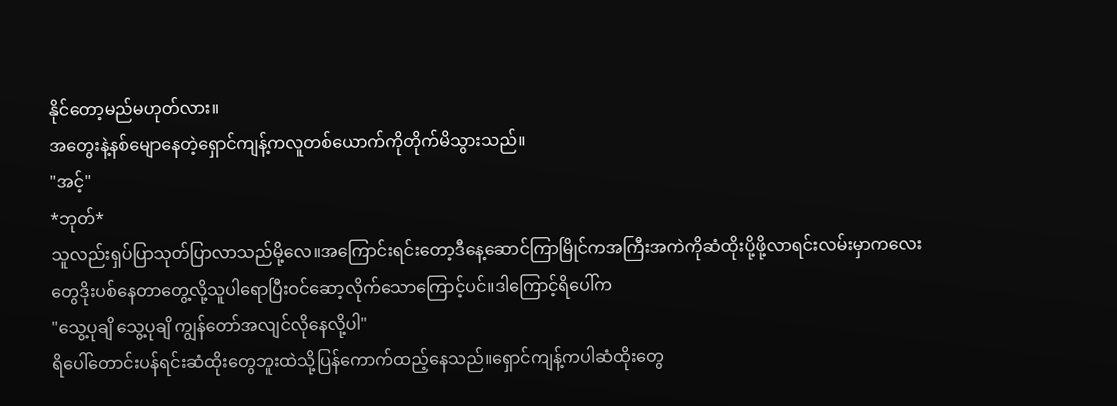နိုင်တော့မည်မဟုတ်လား။
အတွေးနဲ့နစ်မျောနေတဲ့ရှောင်ကျန့်ကလူတစ်ယောက်ကိုတိုက်မိသွားသည်။
"အင့်"
*ဘုတ်*
သူလည်းရှပ်ပြာသုတ်ပြာလာသည်မို့လေ။အကြောင်းရင်းတော့ဒီနေ့ဆောင်ကြာမြိုင်ကအကြီးအကဲကိုဆံထိုးပို့ဖို့လာရင်းလမ်းမှာကလေးတွေဒိုးပစ်နေတာတွေ့လို့သူပါရောပြီးဝင်ဆော့လိုက်သောကြောင့်ပင်။ဒါကြောင့်ရိပေါ်က
"သွေ့ပုချိ သွေ့ပုချိ ကျွန်တော်အလျင်လိုနေလို့ပါ"
ရိပေါ်တောင်းပန်ရင်းဆံထိုးတွေဘူးထဲသို့ပြန်ကောက်ထည့်နေသည်။ရှောင်ကျန့်ကပါဆံထိုးတွေ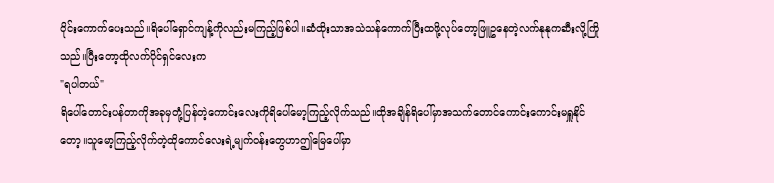ဝိုင်းကောက်ပေးသည်။ရိပေါ်ရှောင်ကျန့်ကိုလည်းမကြည့်ဖြစ်ပါ။ဆံထိုးသာအသဲသန်ကောက်ပြီးထဖို့လုပ်တော့ဖြူဥနေတဲ့လက်နုနုကဆီးလို့ကြိုသည်။ပြီးတော့ထိုလက်ပိုင်ရှင်လေးက
"ရပါတယ်"
ရိပေါ်တောင်းပန်တာကိုအခုမှတုံ့ပြန်တဲ့ကောင်းလေးကိုရိပေါ်မော့ကြည့်လိုက်သည်။ထိုအချိန်ရိပေါ်မှာအသက်တောင်ကောင်းကောင်းမရှူနိုင်တော့။သူမော့ကြည့်လိုက်တဲ့ထိုကောင်လေးရဲ့မျက်ဝန်းတွေဟာဤမြေပေါ်မှာ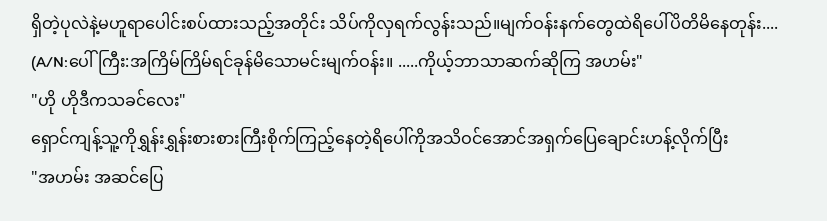ရှိတဲ့ပုလဲနဲ့မဟူရာပေါင်းစပ်ထားသည့်အတိုင်း သိပ်ကိုလှရက်လွန်းသည်။မျက်ဝန်းနက်တွေထဲရိပေါ်ပိတိမိနေတုန်း....
(A/N:ပေါ်ကြီး:အကြိမ်ကြိမ်ရင်ခုန်မိသောမင်းမျက်ဝန်း။ .....ကိုယ့်ဘာသာဆက်ဆိုကြ အဟမ်း"
"ဟို ဟိုဒီကသခင်လေး"
ရှောင်ကျန့်သူ့ကိုရွှန်းရွှန်းစားစားကြီးစိုက်ကြည့်နေတဲ့ရိပေါ်ကိုအသိဝင်အောင်အရှက်ပြေချောင်းဟန့်လိုက်ပြီး
"အဟမ်း အဆင်ပြေ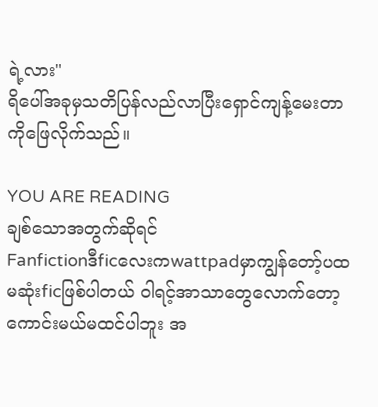ရဲ့လား"
ရိပေါ်အခုမှသတိပြန်လည်လာပြီးရှောင်ကျန့်မေးတာကိုဖြေလိုက်သည်။

YOU ARE READING
ချစ်သောအတွက်ဆိုရင်
Fanfictionဒီficလေးကwattpadမှာကျွန်တော့်ပထမဆုံးficဖြစ်ပါတယ် ဝါရင့်အာသာတွေလောက်တော့ကောင်းမယ်မထင်ပါဘူး အ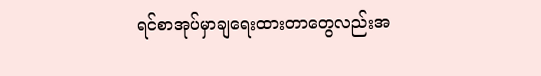ရင်စာအုပ်မှာချရေးထားတာတွေလည်းအ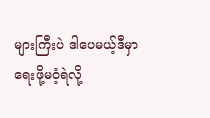များကြီးပဲ ဒါပေမယ့်ဒီမှာရေးဖို့မဝံ့ရဲလို့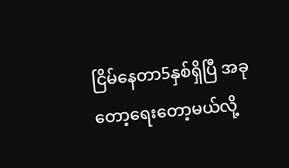ငြိမ်နေတာ5နှစ်ရှိပြီ အခုတော့ရေးတော့မယ်လို့